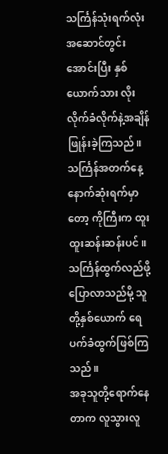သင်္ကြန်သုံးရက်လုံး အဆောင်တွင်းအောင်းပြီး နှစ်ယောက်သား လိုးလိုက်ခံလိုက်နဲ့အချိန်ဖြုန်းခဲ့ကြသည်။ သင်္ကြန်အတက်နေ့ နောက်ဆုံးရက်မှာတော့ ကိုကြီးက ထူးထူးဆန်းဆန်းပင်။ သင်္ကြန်ထွက်လည်ဖို့ပြောလာသည်မို့ သူတို့နှစ်ယောက် ရေပက်ခံထွက်ဖြစ်ကြသည်။
အခုသူတို့ရောက်နေတာက လူသွားလူ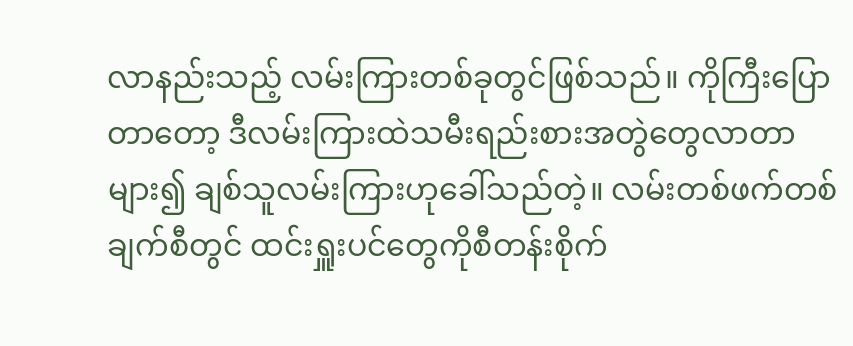လာနည်းသည့် လမ်းကြားတစ်ခုတွင်ဖြစ်သည်။ ကိုကြီးပြောတာတော့ ဒီလမ်းကြားထဲသမီးရည်းစားအတွဲတွေလာတာများ၍ ချစ်သူလမ်းကြားဟုခေါ်သည်တဲ့။ လမ်းတစ်ဖက်တစ်ချက်စီတွင် ထင်းရှူးပင်တွေကိုစီတန်းစိုက်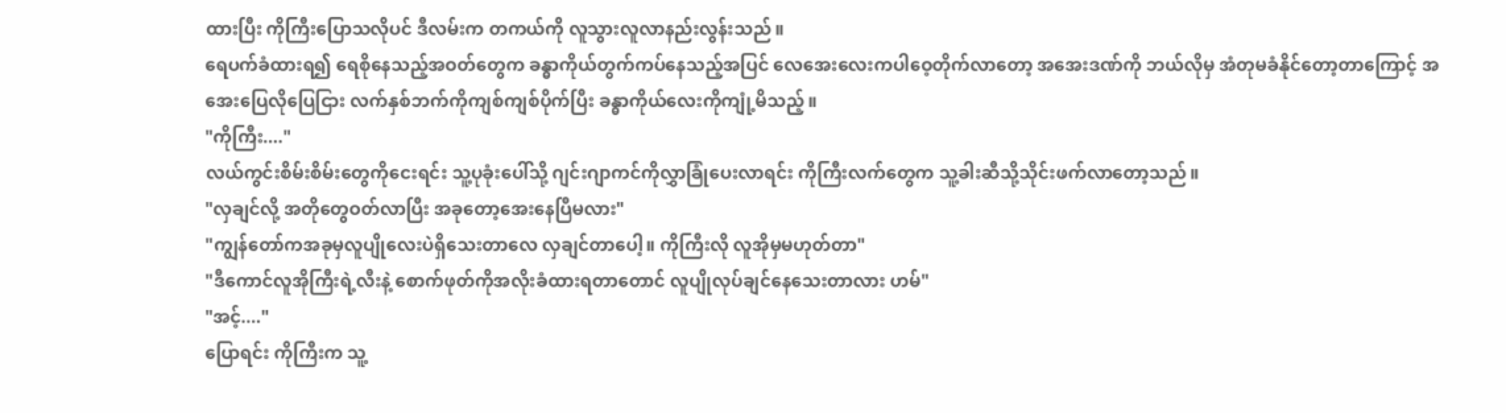ထားပြီး ကိုကြီးပြောသလိုပင် ဒီလမ်းက တကယ်ကို လူသွားလူလာနည်းလွန်းသည်။
ရေပက်ခံထားရ၍ ရေစိုနေသည့်အဝတ်တွေက ခန္ဓာကိုယ်တွက်ကပ်နေသည့်အပြင် လေအေးလေးကပါဝေ့တိုက်လာတော့ အအေးဒဏ်ကို ဘယ်လိုမှ အံတုမခံနိုင်တော့တာကြောင့် အအေးပြေလိုပြေငြား လက်နှစ်ဘက်ကိုကျစ်ကျစ်ပိုက်ပြီး ခန္ဓာကိုယ်လေးကိုကျုံ့မိသည့်။
"ကိုကြီး...."
လယ်ကွင်းစိမ်းစိမ်းတွေကိုငေးရင်း သူ့ပုခုံးပေါ်သို့ ဂျင်းဂျာကင်ကိုလွှာခြုံပေးလာရင်း ကိုကြီးလက်တွေက သူ့ခါးဆီသို့သိုင်းဖက်လာတော့သည်။
"လှချင်လို့ အတိုတွေဝတ်လာပြီး အခုတော့အေးနေပြီမလား"
"ကျွန်တော်ကအခုမှလူပျိုလေးပဲရှိသေးတာလေ လှချင်တာပေါ့။ ကိုကြီးလို လူအိုမှမဟုတ်တာ"
"ဒီကောင်လူအိုကြီးရဲ့လီးနဲ့ စောက်ဖုတ်ကိုအလိုးခံထားရတာတောင် လူပျိုလုပ်ချင်နေသေးတာလား ဟမ်"
"အင့်...."
ပြောရင်း ကိုကြီးက သူ့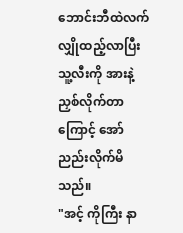ဘောင်းဘီထဲလက်လျှိုထည့်လာပြီး သူ့လီးကို အားနဲ့ညှစ်လိုက်တာကြောင့် အော်ညည်းလိုက်မိသည်။
"အင့် ကိုကြီး နာ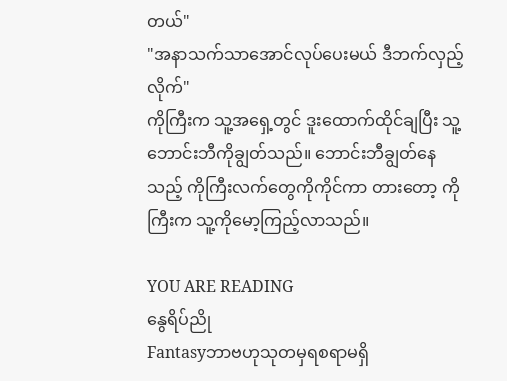တယ်"
"အနာသက်သာအောင်လုပ်ပေးမယ် ဒီဘက်လှည့်လိုက်"
ကိုကြီးက သူ့အရှေ့တွင် ဒူးထောက်ထိုင်ချပြီး သူ့ဘောင်းဘီကိုချွတ်သည်။ ဘောင်းဘီချွတ်နေသည့် ကိုကြီးလက်တွေကိုကိုင်ကာ တားတော့ ကိုကြီးက သူ့ကိုမော့ကြည့်လာသည်။

YOU ARE READING
နွေရိပ်ညို
Fantasyဘာဗဟုသုတမှရစရာမရှိ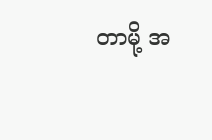တာမို့ အ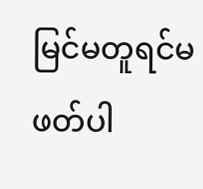မြင်မတူရင်မဖတ်ပါ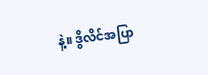နဲ့။ ဒွိလိင်အပြာ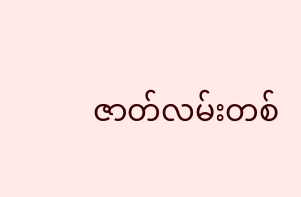ဇာတ်လမ်းတစ်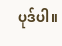ပုဒ်ပါ။